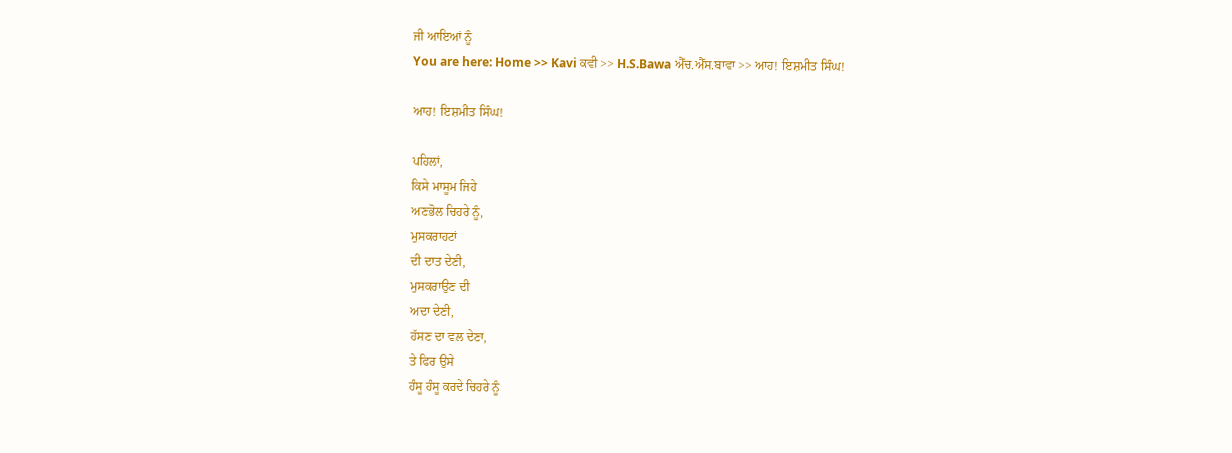ਜੀ ਆਇਆਂ ਨੂੰ
You are here: Home >> Kavi ਕਵੀ >> H.S.Bawa ਐੱਚ.ਐੱਸ.ਬਾਵਾ >> ਆਹ! ਇਸ਼ਮੀਤ ਸਿੰਘ!

ਆਹ! ਇਸ਼ਮੀਤ ਸਿੰਘ!

ਪਹਿਲਾਂ,
ਕਿਸੇ ਮਾਸੂਮ ਜਿਹੇ
ਅਣਭੋਲ ਚਿਹਰੇ ਨੂੰ,
ਮੁਸਕਰਾਹਟਾਂ
ਦੀ ਦਾਤ ਦੇਣੀ,
ਮੁਸਕਰਾਉਣ ਦੀ
ਅਦਾ ਦੇਣੀ,
ਹੱਸਣ ਦਾ ਵਲ ਦੇਣਾ,
ਤੇ ਫਿਰ ਉਸੇ
ਹੰਸੂ ਹੰਸੂ ਕਰਦੇ ਚਿਹਰੇ ਨੂੰ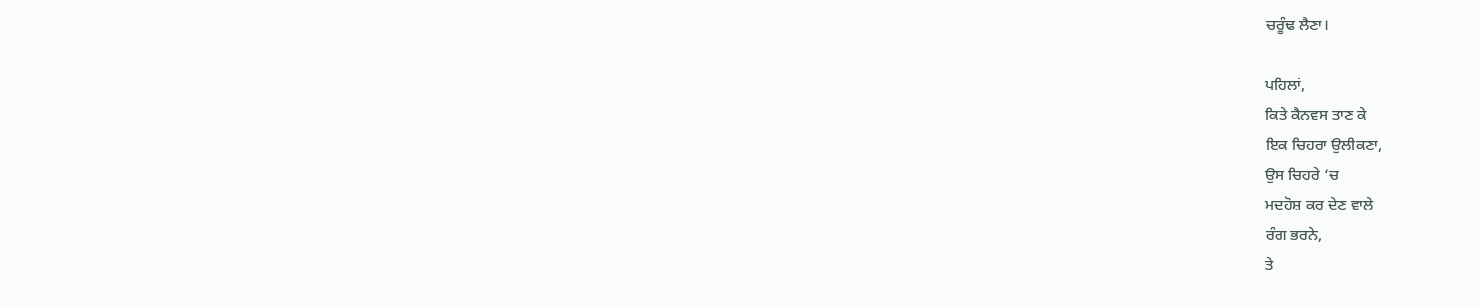ਚਰੂੰਢ ਲੈਣਾ।

ਪਹਿਲਾਂ,
ਕਿਤੇ ਕੈਨਵਸ ਤਾਣ ਕੇ
ਇਕ ਚਿਹਰਾ ਉਲੀਕਣਾ,
ਉਸ ਚਿਹਰੇ ‘ਚ
ਮਦਹੋਸ਼ ਕਰ ਦੇਣ ਵਾਲੇ
ਰੰਗ ਭਰਨੇ,
ਤੇ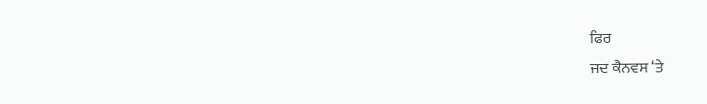ਫਿਰ
ਜਦ ਕੈਨਵਸ ‘ਤੇ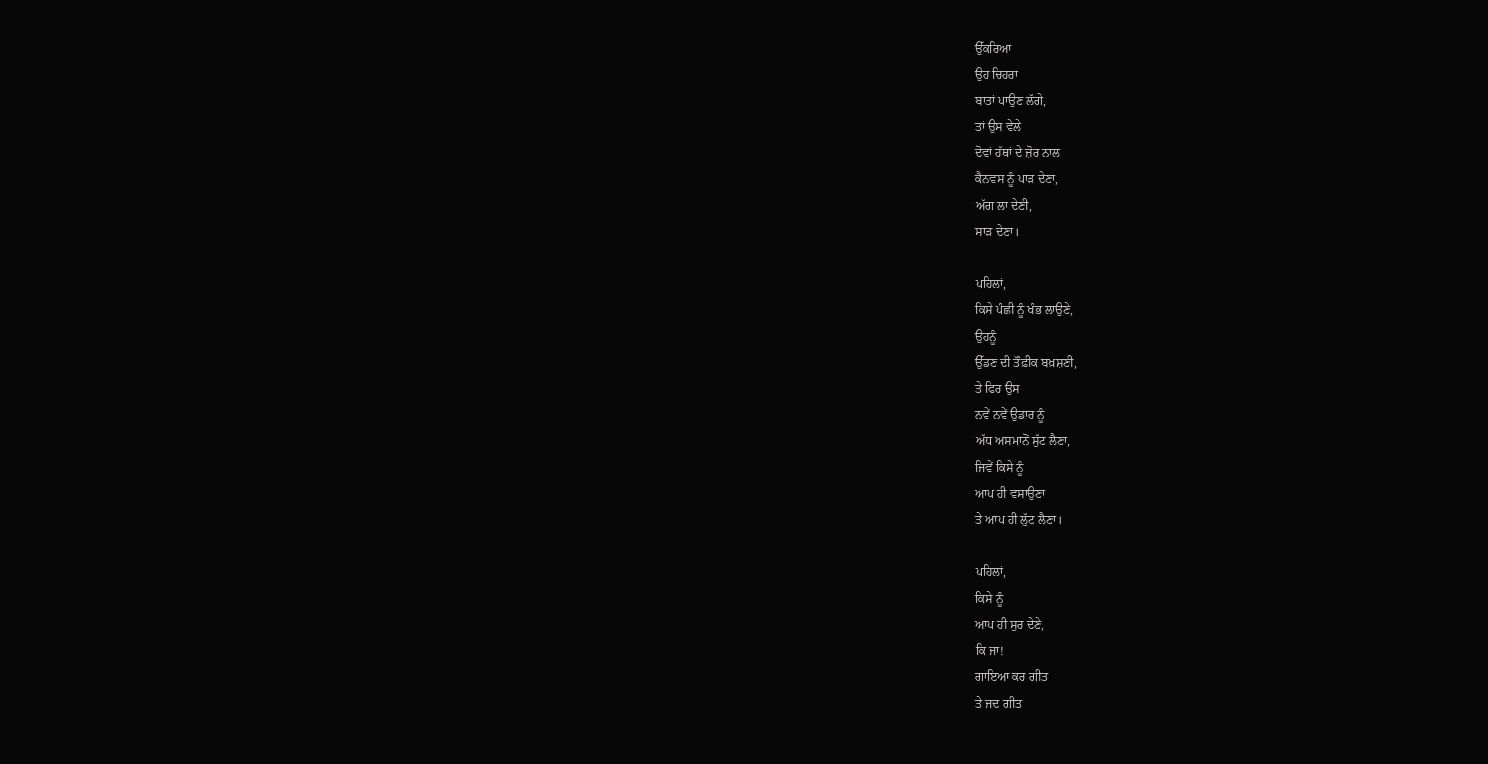ਉੱਕਰਿਆ
ਉਹ ਚਿਹਰਾ
ਬਾਤਾਂ ਪਾਉਣ ਲੱਗੇ,
ਤਾਂ ਉਸ ਵੇਲੇ
ਦੋਵਾਂ ਹੱਥਾਂ ਦੇ ਜ਼ੋਰ ਨਾਲ
ਕੈਨਵਸ ਨੂੰ ਪਾੜ ਦੇਣਾ,
ਅੱਗ ਲਾ ਦੇਣੀ,
ਸਾੜ ਦੇਣਾ।

ਪਹਿਲਾਂ,
ਕਿਸੇ ਪੰਛੀ ਨੂੰ ਖੰਭ ਲਾਉਣੇ,
ਉਹਨੂੰ
ਉੱਡਣ ਦੀ ਤੌਫ਼ੀਕ ਬਖ਼ਸ਼ਣੀ,
ਤੇ ਫਿਰ ਉਸ
ਨਵੇਂ ਨਵੇਂ ਉਡਾਰ ਨੂੰ
ਅੱਧ ਅਸਮਾਨੋਂ ਸੁੱਟ ਲੈਣਾ,
ਜਿਵੇਂ ਕਿਸੇ ਨੂੰ
ਆਪ ਹੀ ਵਸਾਉਣਾ
ਤੇ ਆਪ ਹੀ ਲੁੱਟ ਲੈਣਾ।

ਪਹਿਲਾਂ,
ਕਿਸੇ ਨੂੰ
ਆਪ ਹੀ ਸੁਰ ਦੇਣੇ,
ਕਿ ਜਾ!
ਗਾਇਆ ਕਰ ਗੀਤ
ਤੇ ਜਦ ਗੀਤ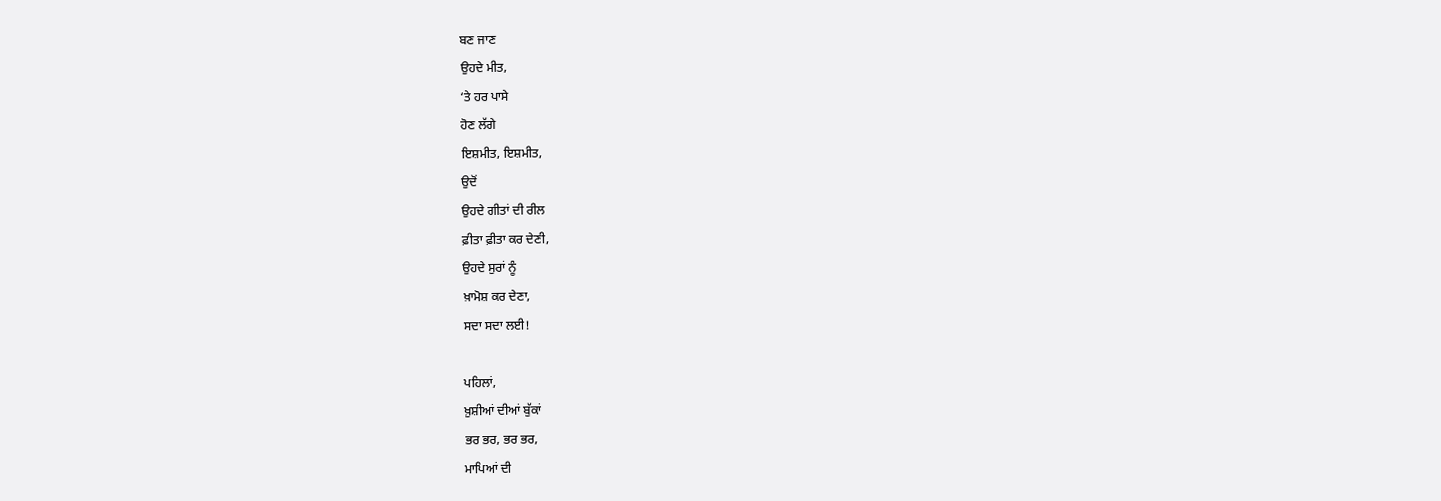ਬਣ ਜਾਣ
ਉਹਦੇ ਮੀਤ,
‘ਤੇ ਹਰ ਪਾਸੇ
ਹੋਣ ਲੱਗੇ
ਇਸ਼ਮੀਤ, ਇਸ਼ਮੀਤ,
ਉਦੋਂ
ਉਹਦੇ ਗੀਤਾਂ ਦੀ ਰੀਲ
ਫ਼ੀਤਾ ਫ਼ੀਤਾ ਕਰ ਦੇਣੀ,
ਉਹਦੇ ਸੁਰਾਂ ਨੂੰ
ਖ਼ਾਮੋਸ਼ ਕਰ ਦੇਣਾ,
ਸਦਾ ਸਦਾ ਲਈ!

ਪਹਿਲਾਂ,
ਖ਼ੁਸ਼ੀਆਂ ਦੀਆਂ ਬੁੱਕਾਂ
ਭਰ ਭਰ, ਭਰ ਭਰ,
ਮਾਪਿਆਂ ਦੀ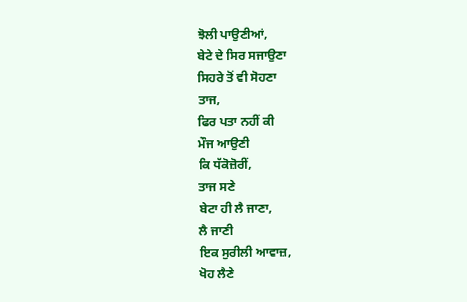ਝੋਲੀ ਪਾਉਣੀਆਂ,
ਬੇਟੇ ਦੇ ਸਿਰ ਸਜਾਉਣਾ
ਸਿਹਰੇ ਤੋਂ ਵੀ ਸੋਹਣਾ
ਤਾਜ,
ਫਿਰ ਪਤਾ ਨਹੀਂ ਕੀ
ਮੌਜ ਆਉਣੀ
ਕਿ ਧੱਕੋਜ਼ੋਰੀਂ,
ਤਾਜ ਸਣੇ
ਬੇਟਾ ਹੀ ਲੈ ਜਾਣਾ,
ਲੈ ਜਾਣੀ
ਇਕ ਸੁਰੀਲੀ ਆਵਾਜ਼,
ਖੋਹ ਲੈਣੇ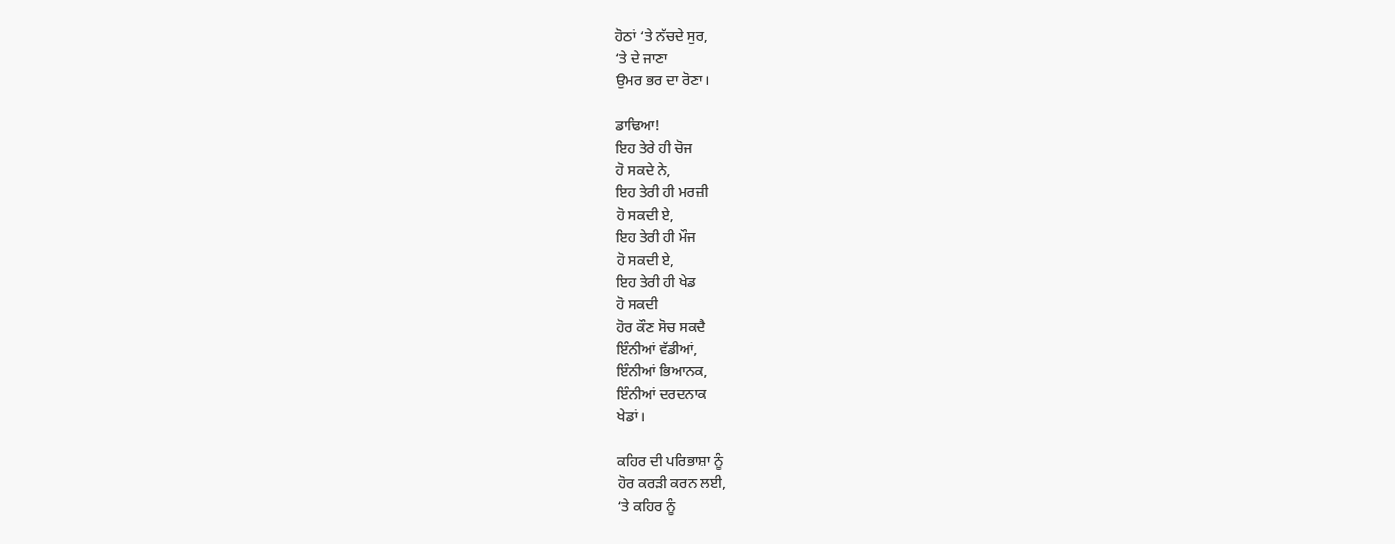ਹੋਠਾਂ ‘ਤੇ ਨੱਚਦੇ ਸੁਰ,
‘ਤੇ ਦੇ ਜਾਣਾ
ਉਮਰ ਭਰ ਦਾ ਰੋਣਾ।

ਡਾਢਿਆ!
ਇਹ ਤੇਰੇ ਹੀ ਚੋਜ
ਹੋ ਸਕਦੇ ਨੇ,
ਇਹ ਤੇਰੀ ਹੀ ਮਰਜ਼ੀ
ਹੋ ਸਕਦੀ ਏ,
ਇਹ ਤੇਰੀ ਹੀ ਮੌਜ
ਹੋ ਸਕਦੀ ਏ,
ਇਹ ਤੇਰੀ ਹੀ ਖੇਡ
ਹੋ ਸਕਦੀ
ਹੋਰ ਕੌਣ ਸੋਚ ਸਕਦੈ
ਇੰਨੀਆਂ ਵੱਡੀਆਂ,
ਇੰਨੀਆਂ ਭਿਆਨਕ,
ਇੰਨੀਆਂ ਦਰਦਨਾਕ
ਖੇਡਾਂ।

ਕਹਿਰ ਦੀ ਪਰਿਭਾਸ਼ਾ ਨੂੰ
ਹੋਰ ਕਰੜੀ ਕਰਨ ਲਈ,
‘ਤੇ ਕਹਿਰ ਨੂੰ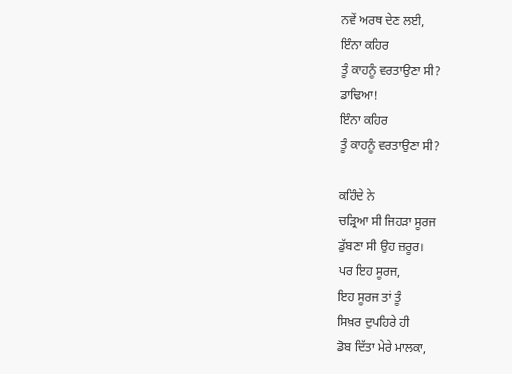ਨਵੇਂ ਅਰਥ ਦੇਣ ਲਈ,
ਇੰਨਾ ਕਹਿਰ
ਤੂੰ ਕਾਹਨੂੰ ਵਰਤਾਉਣਾ ਸੀ?
ਡਾਢਿਆ!
ਇੰਨਾ ਕਹਿਰ
ਤੂੰ ਕਾਹਨੂੰ ਵਰਤਾਉਣਾ ਸੀ?

ਕਹਿੰਦੇ ਨੇ
ਚੜ੍ਰਿਆ ਸੀ ਜਿਹੜਾ ਸੂਰਜ
ਡੁੱਬਣਾ ਸੀ ਉਹ ਜ਼ਰੂਰ।
ਪਰ ਇਹ ਸੂਰਜ,
ਇਹ ਸੂਰਜ ਤਾਂ ਤੂੰ
ਸਿਖ਼ਰ ਦੁਪਹਿਰੇ ਹੀ
ਡੋਬ ਦਿੱਤਾ ਮੇਰੇ ਮਾਲਕਾ,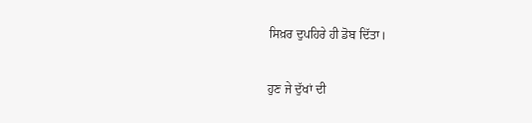ਸਿਖ਼ਰ ਦੁਪਹਿਰੇ ਹੀ ਡੋਬ ਦਿੱਤਾ।

ਹੁਣ ਜੇ ਦੁੱਖਾਂ ਦੀ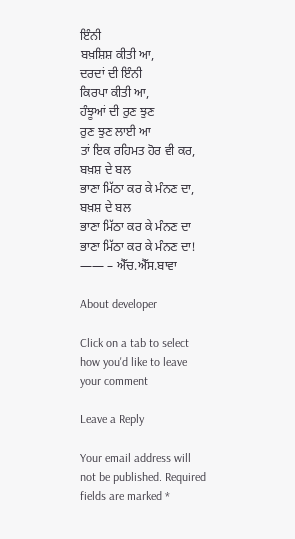ਇੰਨੀ
ਬਖ਼ਸ਼ਿਸ਼ ਕੀਤੀ ਆ,
ਦਰਦਾਂ ਦੀ ਇੰਨੀ
ਕਿਰਪਾ ਕੀਤੀ ਆ,
ਹੰਝੂਆਂ ਦੀ ਰੁਣ ਝੁਣ
ਰੁਣ ਝੁਣ ਲਾਈ ਆ
ਤਾਂ ਇਕ ਰਹਿਮਤ ਹੋਰ ਵੀ ਕਰ,
ਬਖ਼ਸ਼ ਦੇ ਬਲ
ਭਾਣਾ ਮਿੱਠਾ ਕਰ ਕੇ ਮੰਨਣ ਦਾ,
ਬਖ਼ਸ਼ ਦੇ ਬਲ
ਭਾਣਾ ਮਿੱਠਾ ਕਰ ਕੇ ਮੰਨਣ ਦਾ
ਭਾਣਾ ਮਿੱਠਾ ਕਰ ਕੇ ਮੰਨਣ ਦਾ!
—— – ਐੱਚ.ਐੱਸ.ਬਾਵਾ

About developer

Click on a tab to select how you'd like to leave your comment

Leave a Reply

Your email address will not be published. Required fields are marked *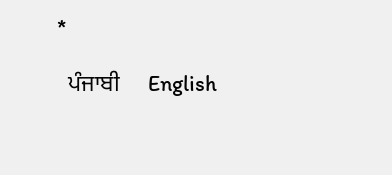*

  ਪੰਜਾਬੀ     English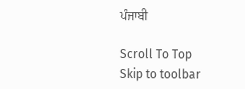ਪੰਜਾਬੀ

Scroll To Top
Skip to toolbar